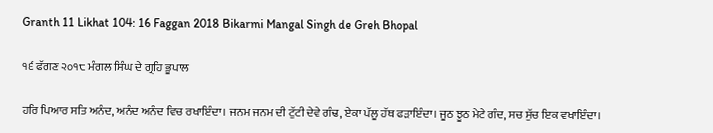Granth 11 Likhat 104: 16 Faggan 2018 Bikarmi Mangal Singh de Greh Bhopal

੧੬ ਫੱਗਣ ੨੦੧੮ ਮੰਗਲ ਸਿੰਘ ਦੇ ਗ੍ਰਹਿ ਭੂਪਾਲ

ਹਰਿ ਪਿਆਰ ਸਤਿ ਅਨੰਦ, ਅਨੰਦ ਅਨੰਦ ਵਿਚ ਰਖਾਇੰਦਾ। ਜਨਮ ਜਨਮ ਦੀ ਟੁੱਟੀ ਦੇਵੇ ਗੰਢ, ਏਕਾ ਪੱਲੂ ਹੱਥ ਫੜਾਇੰਦਾ। ਜੂਠ ਝੂਠ ਮੇਟੇ ਗੰਦ, ਸਚ ਸੁੱਚ ਇਕ ਵਖਾਇੰਦਾ।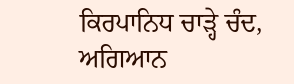ਕਿਰਪਾਨਿਧ ਚਾੜ੍ਹੇ ਚੰਦ, ਅਗਿਆਨ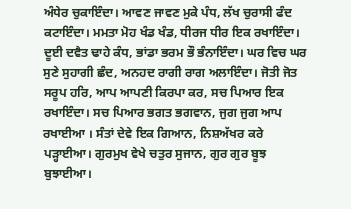ਅੰਧੇਰ ਚੁਕਾਇੰਦਾ। ਆਵਣ ਜਾਵਣ ਮੁਕੇ ਪੰਧ, ਲੱਖ ਚੁਰਾਸੀ ਫੰਦ ਕਟਾਇੰਦਾ। ਮਮਤਾ ਮੋਹ ਖੰਡ ਖੰਡ, ਧੀਰਜ ਧੀਰ ਇਕ ਰਖਾਇੰਦਾ। ਦੂਈ ਦਵੈਤ ਢਾਹੇ ਕੰਧ, ਭਾਂਡਾ ਭਰਮ ਭੌ ਭੰਨਾਇੰਦਾ। ਘਰ ਵਿਚ ਘਰ ਸੁਣੇ ਸੁਹਾਗੀ ਛੰਦ, ਅਨਹਦ ਰਾਗੀ ਰਾਗ ਅਲਾਇੰਦਾ। ਜੋਤੀ ਜੋਤ ਸਰੂਪ ਹਰਿ, ਆਪ ਆਪਣੀ ਕਿਰਪਾ ਕਰ, ਸਚ ਪਿਆਰ ਇਕ ਰਖਾਇੰਦਾ। ਸਚ ਪਿਆਰ ਭਗਤ ਭਗਵਾਨ, ਜੁਗ ਜੁਗ ਆਪ ਰਖਾਈਆ । ਸੰਤਾਂ ਦੇਵੇ ਇਕ ਗਿਆਨ, ਨਿਸ਼ਅੱਖਰ ਕਰੇ ਪੜ੍ਹਾਈਆ। ਗੁਰਮੁਖ ਵੇਖੇ ਚਤੁਰ ਸੁਜਾਨ, ਗੁਰ ਗੁਰ ਬੂਝ ਬੁਝਾਈਆ।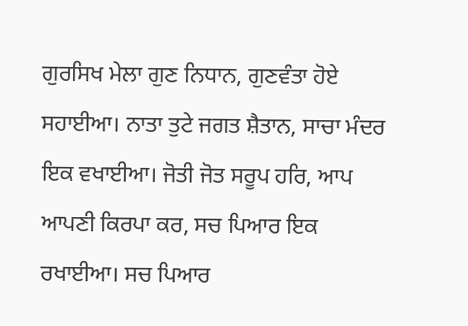ਗੁਰਸਿਖ ਮੇਲਾ ਗੁਣ ਨਿਧਾਨ, ਗੁਣਵੰਤਾ ਹੋਏ ਸਹਾਈਆ। ਨਾਤਾ ਤੁਟੇ ਜਗਤ ਸ਼ੈਤਾਨ, ਸਾਚਾ ਮੰਦਰ ਇਕ ਵਖਾਈਆ। ਜੋਤੀ ਜੋਤ ਸਰੂਪ ਹਰਿ, ਆਪ ਆਪਣੀ ਕਿਰਪਾ ਕਰ, ਸਚ ਪਿਆਰ ਇਕ ਰਖਾਈਆ। ਸਚ ਪਿਆਰ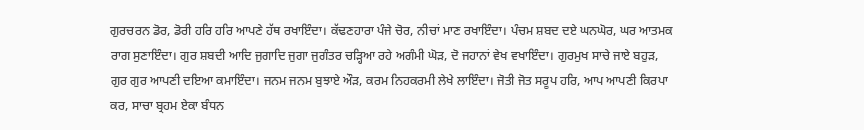ਗੁਰਚਰਨ ਡੋਰ, ਡੋਰੀ ਹਰਿ ਹਰਿ ਆਪਣੇ ਹੱਥ ਰਖਾਇੰਦਾ। ਕੱਢਣਹਾਰਾ ਪੰਜੇ ਚੋਰ, ਨੀਚਾਂ ਮਾਣ ਰਖਾਇੰਦਾ। ਪੰਚਮ ਸ਼ਬਦ ਦਏ ਘਨਘੋਰ, ਘਰ ਆਤਮਕ ਰਾਗ ਸੁਣਾਇੰਦਾ। ਗੁਰ ਸ਼ਬਦੀ ਆਦਿ ਜੁਗਾਦਿ ਜੁਗਾ ਜੁਗੰਤਰ ਚੜ੍ਹਿਆ ਰਹੇ ਅਗੰਮੀ ਘੋੜ, ਦੋ ਜਹਾਨਾਂ ਵੇਖ ਵਖਾਇੰਦਾ। ਗੁਰਮੁਖ ਸਾਚੇ ਜਾਏ ਬਹੁੜ, ਗੁਰ ਗੁਰ ਆਪਣੀ ਦਇਆ ਕਮਾਇੰਦਾ। ਜਨਮ ਜਨਮ ਬੁਝਾਏ ਔੜ, ਕਰਮ ਨਿਹਕਰਮੀ ਲੇਖੇ ਲਾਇੰਦਾ। ਜੋਤੀ ਜੋਤ ਸਰੂਪ ਹਰਿ, ਆਪ ਆਪਣੀ ਕਿਰਪਾ ਕਰ, ਸਾਚਾ ਬ੍ਰਹਮ ਏਕਾ ਬੰਧਨ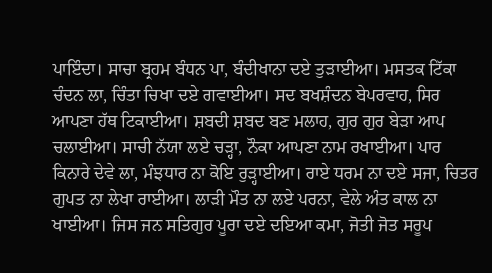ਪਾਇੰਦਾ। ਸਾਚਾ ਬ੍ਰਹਮ ਬੰਧਨ ਪਾ, ਬੰਦੀਖਾਨਾ ਦਏ ਤੁੜਾਈਆ। ਮਸਤਕ ਟਿੱਕਾ ਚੰਦਨ ਲਾ, ਚਿੰਤਾ ਚਿਖਾ ਦਏ ਗਵਾਈਆ। ਸਦ ਬਖਸ਼ੰਦਨ ਬੇਪਰਵਾਹ, ਸਿਰ ਆਪਣਾ ਹੱਥ ਟਿਕਾਈਆ। ਸ਼ਬਦੀ ਸ਼ਬਦ ਬਣ ਮਲਾਹ, ਗੁਰ ਗੁਰ ਬੇੜਾ ਆਪ ਚਲਾਈਆ। ਸਾਚੀ ਨੱਯਾ ਲਏ ਚੜ੍ਹਾ, ਨੌਕਾ ਆਪਣਾ ਨਾਮ ਰਖਾਈਆ। ਪਾਰ ਕਿਨਾਰੇ ਦੇਵੇ ਲਾ, ਮੰਝਧਾਰ ਨਾ ਕੋਇ ਰੁੜ੍ਹਾਈਆ। ਰਾਏ ਧਰਮ ਨਾ ਦਏ ਸਜਾ, ਚਿਤਰ ਗੁਪਤ ਨਾ ਲੇਖਾ ਰਾਈਆ। ਲਾੜੀ ਮੌਤ ਨਾ ਲਏ ਪਰਨਾ, ਵੇਲੇ ਅੰਤ ਕਾਲ ਨਾ ਖਾਈਆ। ਜਿਸ ਜਨ ਸਤਿਗੁਰ ਪੂਰਾ ਦਏ ਦਇਆ ਕਮਾ, ਜੋਤੀ ਜੋਤ ਸਰੂਪ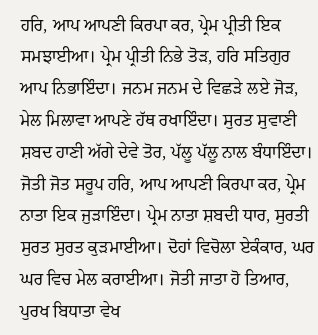ਹਰਿ, ਆਪ ਆਪਣੀ ਕਿਰਪਾ ਕਰ, ਪ੍ਰੇਮ ਪ੍ਰੀਤੀ ਇਕ ਸਮਝਾਈਆ। ਪ੍ਰੇਮ ਪ੍ਰੀਤੀ ਨਿਭੇ ਤੋੜ, ਹਰਿ ਸਤਿਗੁਰ ਆਪ ਨਿਭਾਇੰਦਾ। ਜਨਮ ਜਨਮ ਦੇ ਵਿਛੜੇ ਲਏ ਜੋੜ, ਮੇਲ ਮਿਲਾਵਾ ਆਪਣੇ ਹੱਥ ਰਖਾਇੰਦਾ। ਸੁਰਤ ਸੁਵਾਣੀ ਸ਼ਬਦ ਹਾਣੀ ਅੱਗੇ ਦੇਵੇ ਤੋਰ, ਪੱਲੂ ਪੱਲੂ ਨਾਲ ਬੰਧਾਇੰਦਾ। ਜੋਤੀ ਜੋਤ ਸਰੂਪ ਹਰਿ, ਆਪ ਆਪਣੀ ਕਿਰਪਾ ਕਰ, ਪ੍ਰੇਮ ਨਾਤਾ ਇਕ ਜੁੜਾਇੰਦਾ। ਪ੍ਰੇਮ ਨਾਤਾ ਸ਼ਬਦੀ ਧਾਰ, ਸੁਰਤੀ ਸੁਰਤ ਸੁਰਤ ਕੁੜਮਾਈਆ। ਦੋਹਾਂ ਵਿਚੋਲਾ ਏਕੰਕਾਰ, ਘਰ ਘਰ ਵਿਚ ਮੇਲ ਕਰਾਈਆ। ਜੋਤੀ ਜਾਤਾ ਹੋ ਤਿਆਰ, ਪੁਰਖ ਬਿਧਾਤਾ ਵੇਖ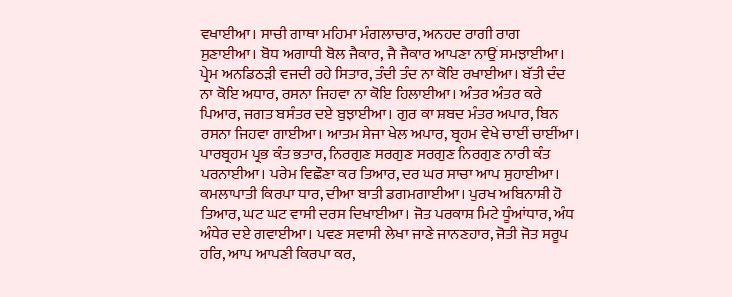ਵਖਾਈਆ। ਸਾਚੀ ਗਾਥਾ ਮਹਿਮਾ ਮੰਗਲਾਚਾਰ, ਅਨਹਦ ਰਾਗੀ ਰਾਗ ਸੁਣਾਈਆ। ਬੋਧ ਅਗਾਧੀ ਬੋਲ ਜੈਕਾਰ, ਜੈ ਜੈਕਾਰ ਆਪਣਾ ਨਾਉਂ ਸਮਝਾਈਆ। ਪ੍ਰੇਮ ਅਨਡਿਠੜੀ ਵਜਦੀ ਰਹੇ ਸਿਤਾਰ, ਤੰਦੀ ਤੰਦ ਨਾ ਕੋਇ ਰਖਾਈਆ। ਬੱਤੀ ਦੰਦ ਨਾ ਕੋਇ ਅਧਾਰ, ਰਸਨਾ ਜਿਹਵਾ ਨਾ ਕੋਇ ਹਿਲਾਈਆ। ਅੰਤਰ ਅੰਤਰ ਕਰੇ ਪਿਆਰ, ਜਗਤ ਬਸੰਤਰ ਦਏ ਬੁਝਾਈਆ। ਗੁਰ ਕਾ ਸ਼ਬਦ ਮੰਤਰ ਅਪਾਰ, ਬਿਨ ਰਸਨਾ ਜਿਹਵਾ ਗਾਈਆ। ਆਤਮ ਸੇਜਾ ਖੇਲ ਅਪਾਰ, ਬ੍ਰਹਮ ਵੇਖੇ ਚਾਈਂ ਚਾਈਂਆ। ਪਾਰਬ੍ਰਹਮ ਪ੍ਰਭ ਕੰਤ ਭਤਾਰ, ਨਿਰਗੁਣ ਸਰਗੁਣ ਸਰਗੁਣ ਨਿਰਗੁਣ ਨਾਰੀ ਕੰਤ ਪਰਨਾਈਆ। ਪਰੇਮ ਵਿਛੌਣਾ ਕਰ ਤਿਆਰ, ਦਰ ਘਰ ਸਾਚਾ ਆਪ ਸੁਹਾਈਆ। ਕਮਲਾਪਾਤੀ ਕਿਰਪਾ ਧਾਰ, ਦੀਆ ਬਾਤੀ ਡਗਮਗਾਈਆ। ਪੁਰਖ ਅਬਿਨਾਸ਼ੀ ਹੋ ਤਿਆਰ, ਘਟ ਘਟ ਵਾਸੀ ਦਰਸ ਦਿਖਾਈਆ। ਜੋਤ ਪਰਕਾਸ਼ ਮਿਟੇ ਧੂੰਆਂਧਾਰ, ਅੰਧ ਅੰਧੇਰ ਦਏ ਗਵਾਈਆ। ਪਵਣ ਸਵਾਸੀ ਲੇਖਾ ਜਾਣੇ ਜਾਨਣਹਾਰ, ਜੋਤੀ ਜੋਤ ਸਰੂਪ ਹਰਿ, ਆਪ ਆਪਣੀ ਕਿਰਪਾ ਕਰ,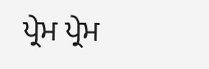ਪ੍ਰੇਮ ਪ੍ਰੇਮ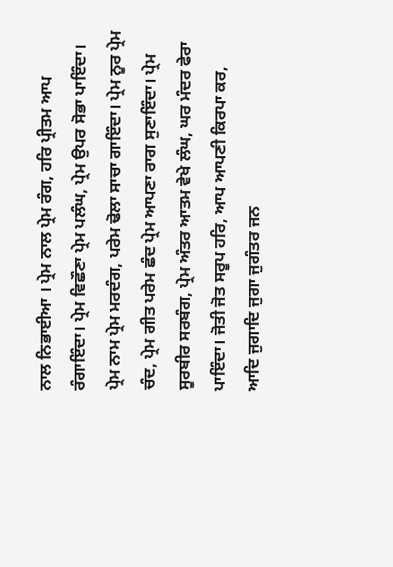ਨਾਲ ਨਿਭਾਈਆ । ਪ੍ਰੇਮ ਨਾਲ ਪ੍ਰੇਮ ਰੰਗ, ਹਰਿ ਪ੍ਰੀਤਮ ਆਪ ਰੰਗਾਇੰਦਾ। ਪ੍ਰੇਮ ਵਿਛੌਣਾ ਪ੍ਰੇਮ ਪਲੰਘ, ਪ੍ਰੇਮ ਉਪਰ ਸੋਭਾ ਪਾਇੰਦਾ। ਪ੍ਰੇਮ ਨਾਮ ਪ੍ਰੇਮ ਮਰਦੰਗ, ਪਰੇਮ ਢੋਲਾ ਸਾਚਾ ਗਾਇੰਦਾ। ਪ੍ਰੇਮ ਨੂਰ ਪ੍ਰੇਮ ਚੰਦ, ਪ੍ਰੇਮ ਗੀਤ ਪਰੇਮ ਛੰਦ ਪ੍ਰੇਮ ਆਪਣਾ ਰਾਗ ਸੁਣਾਇੰਦਾ। ਪ੍ਰੇਮ ਸੂਰਬੀਰ ਸਰਬੰਗ, ਪ੍ਰੇਮ ਅੰਤਰ ਆਤਮ ਵੇਖੇ ਲੰਘ, ਘਰ ਮੰਦਰ ਫੇਰਾ ਪਾਇੰਦਾ। ਜੋਤੀ ਜੋਤ ਸਰੂਪ ਹਰਿ, ਆਪ ਆਪਣੀ ਕਿਰਪਾ ਕਰ, ਆਦਿ ਜੁਗਾਦਿ ਜੁਗਾ ਜੁਗੰਤਰ ਜਨ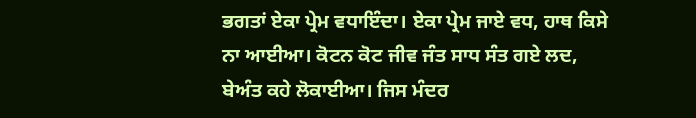ਭਗਤਾਂ ਏਕਾ ਪ੍ਰੇਮ ਵਧਾਇੰਦਾ। ਏਕਾ ਪ੍ਰੇਮ ਜਾਏ ਵਧ, ਹਾਥ ਕਿਸੇ ਨਾ ਆਈਆ। ਕੋਟਨ ਕੋਟ ਜੀਵ ਜੰਤ ਸਾਧ ਸੰਤ ਗਏ ਲਦ, ਬੇਅੰਤ ਕਹੇ ਲੋਕਾਈਆ। ਜਿਸ ਮੰਦਰ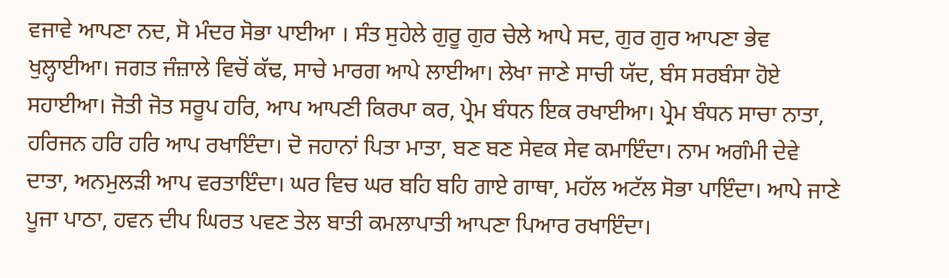ਵਜਾਵੇ ਆਪਣਾ ਨਦ, ਸੋ ਮੰਦਰ ਸੋਭਾ ਪਾਈਆ । ਸੰਤ ਸੁਹੇਲੇ ਗੁਰੂ ਗੁਰ ਚੇਲੇ ਆਪੇ ਸਦ, ਗੁਰ ਗੁਰ ਆਪਣਾ ਭੇਵ ਖੁਲ੍ਹਾਈਆ। ਜਗਤ ਜੰਜ਼ਾਲੇ ਵਿਚੋਂ ਕੱਢ, ਸਾਚੇ ਮਾਰਗ ਆਪੇ ਲਾਈਆ। ਲੇਖਾ ਜਾਣੇ ਸਾਚੀ ਯੱਦ, ਬੰਸ ਸਰਬੰਸਾ ਹੋਏ ਸਹਾਈਆ। ਜੋਤੀ ਜੋਤ ਸਰੂਪ ਹਰਿ, ਆਪ ਆਪਣੀ ਕਿਰਪਾ ਕਰ, ਪ੍ਰੇਮ ਬੰਧਨ ਇਕ ਰਖਾਈਆ। ਪ੍ਰੇਮ ਬੰਧਨ ਸਾਚਾ ਨਾਤਾ, ਹਰਿਜਨ ਹਰਿ ਹਰਿ ਆਪ ਰਖਾਇੰਦਾ। ਦੋ ਜਹਾਨਾਂ ਪਿਤਾ ਮਾਤਾ, ਬਣ ਬਣ ਸੇਵਕ ਸੇਵ ਕਮਾਇੰਦਾ। ਨਾਮ ਅਗੰਮੀ ਦੇਵੇ ਦਾਤਾ, ਅਨਮੁਲੜੀ ਆਪ ਵਰਤਾਇੰਦਾ। ਘਰ ਵਿਚ ਘਰ ਬਹਿ ਬਹਿ ਗਾਏ ਗਾਥਾ, ਮਹੱਲ ਅਟੱਲ ਸੋਭਾ ਪਾਇੰਦਾ। ਆਪੇ ਜਾਣੇ ਪੂਜਾ ਪਾਠਾ, ਹਵਨ ਦੀਪ ਘਿਰਤ ਪਵਣ ਤੇਲ ਬਾਤੀ ਕਮਲਾਪਾਤੀ ਆਪਣਾ ਪਿਆਰ ਰਖਾਇੰਦਾ।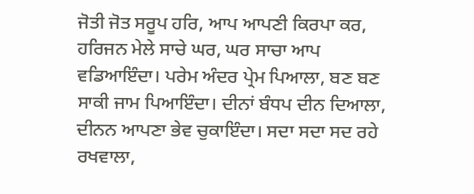ਜੋਤੀ ਜੋਤ ਸਰੂਪ ਹਰਿ, ਆਪ ਆਪਣੀ ਕਿਰਪਾ ਕਰ, ਹਰਿਜਨ ਮੇਲੇ ਸਾਚੇ ਘਰ, ਘਰ ਸਾਚਾ ਆਪ ਵਡਿਆਇੰਦਾ। ਪਰੇਮ ਅੰਦਰ ਪ੍ਰੇਮ ਪਿਆਲਾ, ਬਣ ਬਣ ਸਾਕੀ ਜਾਮ ਪਿਆਇੰਦਾ। ਦੀਨਾਂ ਬੰਧਪ ਦੀਨ ਦਿਆਲਾ, ਦੀਨਨ ਆਪਣਾ ਭੇਵ ਚੁਕਾਇੰਦਾ। ਸਦਾ ਸਦਾ ਸਦ ਰਹੇ ਰਖਵਾਲਾ,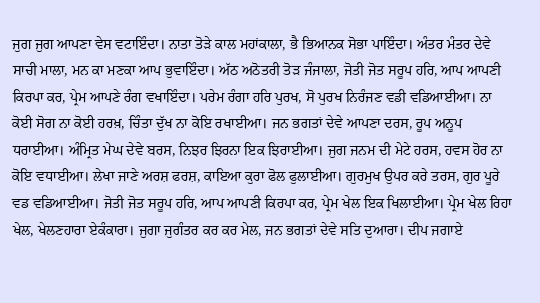ਜੁਗ ਜੁਗ ਆਪਣਾ ਵੇਸ ਵਟਾਇੰਦਾ। ਨਾਤਾ ਤੋੜੇ ਕਾਲ ਮਹਾਂਕਾਲਾ, ਭੈ ਭਿਆਨਕ ਸੋਭਾ ਪਾਇੰਦਾ। ਅੰਤਰ ਮੰਤਰ ਦੇਵੇ ਸਾਚੀ ਮਾਲਾ, ਮਨ ਕਾ ਮਣਕਾ ਆਪ ਭੁਵਾਇੰਦਾ। ਅੱਠ ਅਠੋਤਰੀ ਤੋੜ ਜੰਜਾਲਾ, ਜੋਤੀ ਜੋਤ ਸਰੂਪ ਹਰਿ, ਆਪ ਆਪਣੀ ਕਿਰਪਾ ਕਰ, ਪ੍ਰੇਮ ਆਪਣੇ ਰੰਗ ਵਖਾਇੰਦਾ। ਪਰੇਮ ਰੰਗਾ ਹਰਿ ਪੁਰਖ, ਸੋ ਪੁਰਖ ਨਿਰੰਜਣ ਵਡੀ ਵਡਿਆਈਆ। ਨਾ ਕੋਈ ਸੋਗ ਨਾ ਕੋਈ ਹਰਖ਼, ਚਿੰਤਾ ਦੁੱਖ ਨਾ ਕੋਇ ਰਖਾਈਆ। ਜਨ ਭਗਤਾਂ ਦੇਵੇ ਆਪਣਾ ਦਰਸ, ਰੂਪ ਅਨੂਪ ਧਰਾਈਆ। ਅੰਮ੍ਰਿਤ ਮੇਘ ਦੇਵੇ ਬਰਸ, ਨਿਝਰ ਝਿਰਨਾ ਇਕ ਝਿਰਾਈਆ। ਜੁਗ ਜਨਮ ਦੀ ਮੇਟੇ ਹਰਸ, ਹਵਸ ਹੋਰ ਨਾ ਕੋਇ ਵਧਾਈਆ। ਲੇਖਾ ਜਾਣੇ ਅਰਸ਼ ਫਰਸ਼, ਕਾਇਆ ਕੁਰਾ ਫੋਲ ਫੁਲਾਈਆ। ਗੁਰਮੁਖ ਉਪਰ ਕਰੇ ਤਰਸ, ਗੁਰ ਪੂਰੇ ਵਡ ਵਡਿਆਈਆ। ਜੋਤੀ ਜੋਤ ਸਰੂਪ ਹਰਿ, ਆਪ ਆਪਣੀ ਕਿਰਪਾ ਕਰ, ਪ੍ਰੇਮ ਖੇਲ ਇਕ ਖਿਲਾਈਆ। ਪ੍ਰੇਮ ਖੇਲ ਰਿਹਾ ਖੇਲ, ਖੇਲਣਹਾਰਾ ਏਕੰਕਾਰਾ। ਜੁਗਾ ਜੁਗੰਤਰ ਕਰ ਕਰ ਮੇਲ, ਜਨ ਭਗਤਾਂ ਦੇਵੇ ਸਤਿ ਦੁਆਰਾ। ਦੀਪ ਜਗਾਏ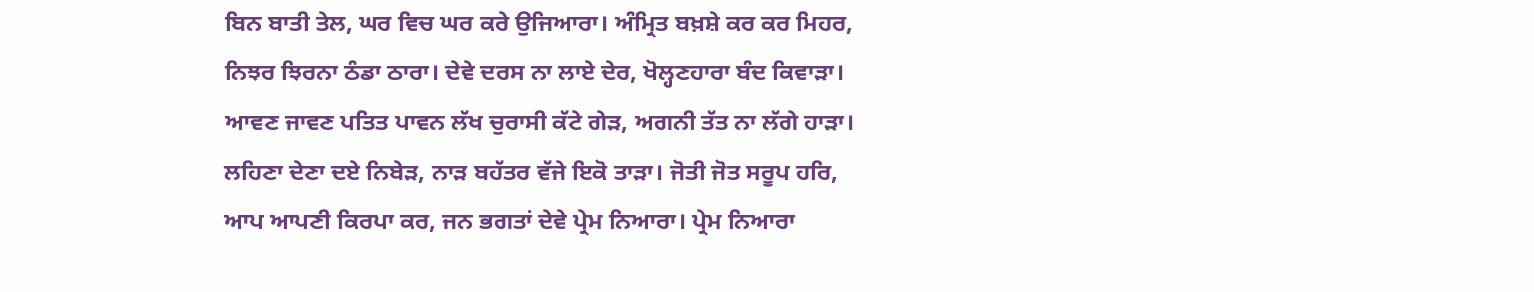ਬਿਨ ਬਾਤੀ ਤੇਲ, ਘਰ ਵਿਚ ਘਰ ਕਰੇ ਉਜਿਆਰਾ। ਅੰਮ੍ਰਿਤ ਬਖ਼ਸ਼ੇ ਕਰ ਕਰ ਮਿਹਰ, ਨਿਝਰ ਝਿਰਨਾ ਠੰਡਾ ਠਾਰਾ। ਦੇਵੇ ਦਰਸ ਨਾ ਲਾਏ ਦੇਰ, ਖੋਲ੍ਹਣਹਾਰਾ ਬੰਦ ਕਿਵਾੜਾ। ਆਵਣ ਜਾਵਣ ਪਤਿਤ ਪਾਵਨ ਲੱਖ ਚੁਰਾਸੀ ਕੱਟੇ ਗੇੜ, ਅਗਨੀ ਤੱਤ ਨਾ ਲੱਗੇ ਹਾੜਾ। ਲਹਿਣਾ ਦੇਣਾ ਦਏ ਨਿਬੇੜ, ਨਾੜ ਬਹੱਤਰ ਵੱਜੇ ਇਕੋ ਤਾੜਾ। ਜੋਤੀ ਜੋਤ ਸਰੂਪ ਹਰਿ, ਆਪ ਆਪਣੀ ਕਿਰਪਾ ਕਰ, ਜਨ ਭਗਤਾਂ ਦੇਵੇ ਪ੍ਰੇਮ ਨਿਆਰਾ। ਪ੍ਰੇਮ ਨਿਆਰਾ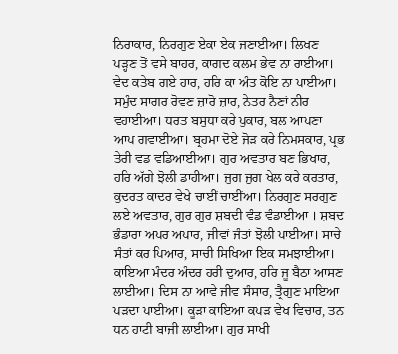ਨਿਰਾਕਾਰ, ਨਿਰਗੁਣ ਏਕਾ ਏਕ ਜਣਾਈਆ। ਲਿਖਣ ਪੜ੍ਹਣ ਤੋਂ ਵਸੇ ਬਾਹਰ, ਕਾਗਦ ਕਲਮ ਭੇਵ ਨਾ ਰਾਈਆ। ਵੇਦ ਕਤੇਬ ਗਏ ਹਾਰ, ਹਰਿ ਕਾ ਅੰਤ ਕੋਇ ਨਾ ਪਾਈਆ। ਸਮੁੰਦ ਸਾਗਰ ਰੋਵਣ ਜ਼ਾਰੋ ਜ਼ਾਰ, ਨੇਤਰ ਨੈਣਾਂ ਨੀਰ ਵਹਾਈਆ। ਧਰਤ ਬਸੁਧਾ ਕਰੇ ਪੁਕਾਰ, ਬਲ ਆਪਣਾ ਆਪ ਗਵਾਈਆ। ਬ੍ਰਹਮਾ ਦੋਏ ਜੋੜ ਕਰੇ ਨਿਮਸਕਾਰ, ਪ੍ਰਭ ਤੇਰੀ ਵਡ ਵਡਿਆਈਆ। ਗੁਰ ਅਵਤਾਰ ਬਣ ਭਿਖਾਰ, ਹਰਿ ਅੱਗੇ ਝੋਲੀ ਡਾਹੀਆ। ਜੁਗ ਜੁਗ ਖੇਲ ਕਰੇ ਕਰਤਾਰ, ਕੁਦਰਤ ਕਾਦਰ ਵੇਖੇ ਚਾਈਂ ਚਾਈਂਆ। ਨਿਰਗੁਣ ਸਰਗੁਣ ਲਏ ਅਵਤਾਰ, ਗੁਰ ਗੁਰ ਸ਼ਬਦੀ ਵੰਡ ਵੰਡਾਈਆ । ਸ਼ਬਦ ਭੰਡਾਰਾ ਅਪਰ ਅਪਾਰ, ਜੀਵਾਂ ਜੰਤਾਂ ਝੋਲੀ ਪਾਈਆ। ਸਾਚੇ ਸੰਤਾਂ ਕਰ ਪਿਆਰ, ਸਾਚੀ ਸਿਖਿਆ ਇਕ ਸਮਝਾਈਆ। ਕਾਇਆ ਮੰਦਰ ਅੰਦਰ ਹਰੀ ਦੁਆਰ, ਹਰਿ ਜੂ ਬੈਠਾ ਆਸਣ ਲਾਈਆ। ਦਿਸ ਨਾ ਆਵੇ ਜੀਵ ਸੰਸਾਰ, ਤ੍ਰੈਗੁਣ ਮਾਇਆ ਪੜਦਾ ਪਾਈਆ। ਕੂੜਾ ਕਾਇਆ ਕਪੜ ਵੇਖ ਵਿਚਾਰ, ਤਨ ਧਨ ਹਾਟੀ ਬਾਜੀ ਲਾਈਆ। ਗੁਰ ਸਾਖੀ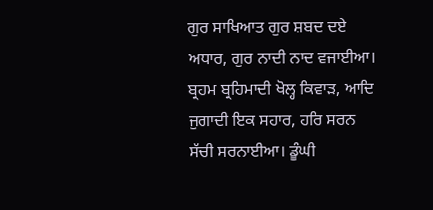ਗੁਰ ਸਾਖਿਆਤ ਗੁਰ ਸ਼ਬਦ ਦਏ ਅਧਾਰ, ਗੁਰ ਨਾਦੀ ਨਾਦ ਵਜਾਈਆ। ਬ੍ਰਹਮ ਬ੍ਰਹਿਮਾਦੀ ਖੋਲ੍ਹ ਕਿਵਾੜ, ਆਦਿ ਜੁਗਾਦੀ ਇਕ ਸਹਾਰ, ਹਰਿ ਸਰਨ ਸੱਚੀ ਸਰਨਾਈਆ। ਡੂੰਘੀ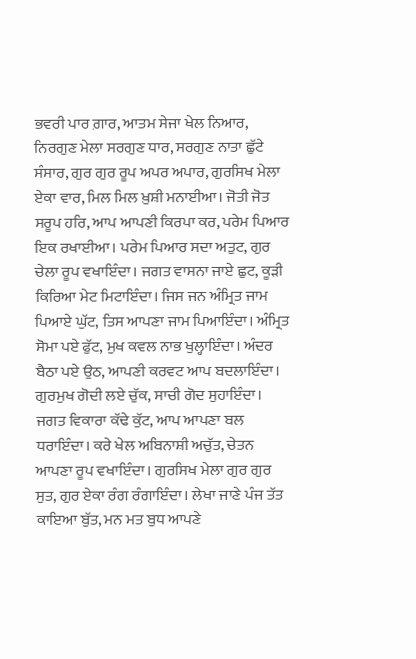ਭਵਰੀ ਪਾਰ ਗ਼ਾਰ, ਆਤਮ ਸੇਜਾ ਖੇਲ ਨਿਆਰ, ਨਿਰਗੁਣ ਮੇਲਾ ਸਰਗੁਣ ਧਾਰ, ਸਰਗੁਣ ਨਾਤਾ ਛੁੱਟੇ ਸੰਸਾਰ, ਗੁਰ ਗੁਰ ਰੂਪ ਅਪਰ ਅਪਾਰ, ਗੁਰਸਿਖ ਮੇਲਾ ਏਕਾ ਵਾਰ, ਮਿਲ ਮਿਲ ਖ਼ੁਸ਼ੀ ਮਨਾਈਆ। ਜੋਤੀ ਜੋਤ ਸਰੂਪ ਹਰਿ, ਆਪ ਆਪਣੀ ਕਿਰਪਾ ਕਰ, ਪਰੇਮ ਪਿਆਰ ਇਕ ਰਖਾਈਆ। ਪਰੇਮ ਪਿਆਰ ਸਦਾ ਅਤੁਟ, ਗੁਰ ਚੇਲਾ ਰੂਪ ਵਖਾਇੰਦਾ। ਜਗਤ ਵਾਸਨਾ ਜਾਏ ਛੁਟ, ਕੂੜੀ ਕਿਰਿਆ ਮੇਟ ਮਿਟਾਇੰਦਾ। ਜਿਸ ਜਨ ਅੰਮ੍ਰਿਤ ਜਾਮ ਪਿਆਏ ਘੁੱਟ, ਤਿਸ ਆਪਣਾ ਜਾਮ ਪਿਆਇੰਦਾ। ਅੰਮ੍ਰਿਤ ਸੋਮਾ ਪਏ ਫੁੱਟ, ਮੁਖ ਕਵਲ ਨਾਭ ਖੁਲ੍ਹਾਇੰਦਾ। ਅੰਦਰ ਬੈਠਾ ਪਏ ਉਠ, ਆਪਣੀ ਕਰਵਟ ਆਪ ਬਦਲਾਇੰਦਾ। ਗੁਰਮੁਖ ਗੋਦੀ ਲਏ ਚੁੱਕ, ਸਾਚੀ ਗੋਦ ਸੁਹਾਇੰਦਾ। ਜਗਤ ਵਿਕਾਰਾ ਕੱਢੇ ਕੁੱਟ, ਆਪ ਆਪਣਾ ਬਲ ਧਰਾਇੰਦਾ। ਕਰੇ ਖੇਲ ਅਬਿਨਾਸ਼ੀ ਅਚੁੱਤ, ਚੇਤਨ ਆਪਣਾ ਰੂਪ ਵਖਾਇੰਦਾ। ਗੁਰਸਿਖ ਮੇਲਾ ਗੁਰ ਗੁਰ ਸੁਤ, ਗੁਰ ਏਕਾ ਰੰਗ ਰੰਗਾਇੰਦਾ। ਲੇਖਾ ਜਾਣੇ ਪੰਜ ਤੱਤ ਕਾਇਆ ਬੁੱਤ, ਮਨ ਮਤ ਬੁਧ ਆਪਣੇ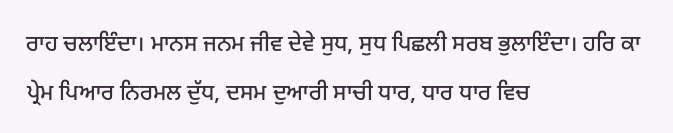ਰਾਹ ਚਲਾਇੰਦਾ। ਮਾਨਸ ਜਨਮ ਜੀਵ ਦੇਵੇ ਸੁਧ, ਸੁਧ ਪਿਛਲੀ ਸਰਬ ਭੁਲਾਇੰਦਾ। ਹਰਿ ਕਾ ਪ੍ਰੇਮ ਪਿਆਰ ਨਿਰਮਲ ਦੁੱਧ, ਦਸਮ ਦੁਆਰੀ ਸਾਚੀ ਧਾਰ, ਧਾਰ ਧਾਰ ਵਿਚ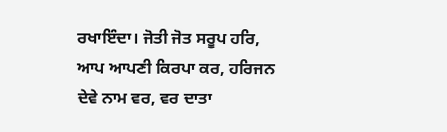ਰਖਾਇੰਦਾ। ਜੋਤੀ ਜੋਤ ਸਰੂਪ ਹਰਿ, ਆਪ ਆਪਣੀ ਕਿਰਪਾ ਕਰ, ਹਰਿਜਨ ਦੇਵੇ ਨਾਮ ਵਰ, ਵਰ ਦਾਤਾ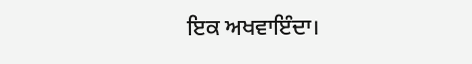ਇਕ ਅਖਵਾਇੰਦਾ।